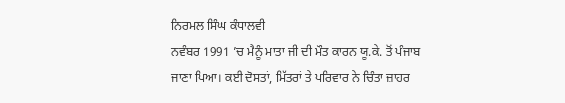ਨਿਰਮਲ ਸਿੰਘ ਕੰਧਾਲਵੀ
ਨਵੰਬਰ 1991 ’ਚ ਮੈਨੂੰ ਮਾਤਾ ਜੀ ਦੀ ਮੌਤ ਕਾਰਨ ਯੂ.ਕੇ. ਤੋਂ ਪੰਜਾਬ ਜਾਣਾ ਪਿਆ। ਕਈ ਦੋਸਤਾਂ, ਮਿੱਤਰਾਂ ਤੇ ਪਰਿਵਾਰ ਨੇ ਚਿੰਤਾ ਜ਼ਾਹਰ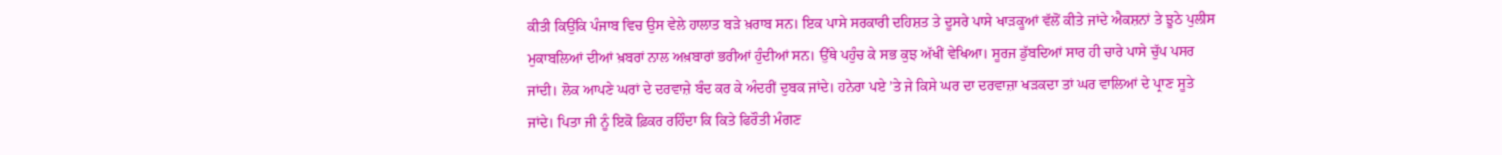ਕੀਤੀ ਕਿਉਂਕਿ ਪੰਜਾਬ ਵਿਚ ਉਸ ਵੇਲੇ ਹਾਲਾਤ ਬੜੇ ਖ਼ਰਾਬ ਸਨ। ਇਕ ਪਾਸੇ ਸਰਕਾਰੀ ਦਹਿਸ਼ਤ ਤੇ ਦੂਸਰੇ ਪਾਸੇ ਖਾੜਕੂਆਂ ਵੱਲੋਂ ਕੀਤੇ ਜਾਂਦੇ ਐਕਸ਼ਨਾਂ ਤੇ ਝੂਠੇ ਪੁਲੀਸ ਮੁਕਾਬਲਿਆਂ ਦੀਆਂ ਖ਼ਬਰਾਂ ਨਾਲ ਅਖ਼ਬਾਰਾਂ ਭਰੀਆਂ ਹੁੰਦੀਆਂ ਸਨ। ਉੱਥੇ ਪਹੁੰਚ ਕੇ ਸਭ ਕੁਝ ਅੱਖੀਂ ਵੇਖਿਆ। ਸੂਰਜ ਡੁੱਬਦਿਆਂ ਸਾਰ ਹੀ ਚਾਰੇ ਪਾਸੇ ਚੁੱਪ ਪਸਰ ਜਾਂਦੀ। ਲੋਕ ਆਪਣੇ ਘਰਾਂ ਦੇ ਦਰਵਾਜ਼ੇ ਬੰਦ ਕਰ ਕੇ ਅੰਦਰੀਂ ਦੁਬਕ ਜਾਂਦੇ। ਹਨੇਰਾ ਪਏ ’ਤੇ ਜੇ ਕਿਸੇ ਘਰ ਦਾ ਦਰਵਾਜ਼ਾ ਖੜਕਦਾ ਤਾਂ ਘਰ ਵਾਲਿਆਂ ਦੇ ਪ੍ਰਾਣ ਸੂਤੇ ਜਾਂਦੇ। ਪਿਤਾ ਜੀ ਨੂੰ ਇਕੋ ਫ਼ਿਕਰ ਰਹਿੰਦਾ ਕਿ ਕਿਤੇ ਫਿਰੌਤੀ ਮੰਗਣ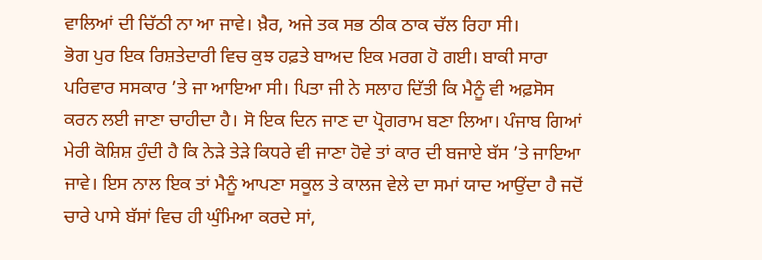ਵਾਲਿਆਂ ਦੀ ਚਿੱਠੀ ਨਾ ਆ ਜਾਵੇ। ਖ਼ੈਰ, ਅਜੇ ਤਕ ਸਭ ਠੀਕ ਠਾਕ ਚੱਲ ਰਿਹਾ ਸੀ।
ਭੋਗ ਪੁਰ ਇਕ ਰਿਸ਼ਤੇਦਾਰੀ ਵਿਚ ਕੁਝ ਹਫ਼ਤੇ ਬਾਅਦ ਇਕ ਮਰਗ ਹੋ ਗਈ। ਬਾਕੀ ਸਾਰਾ ਪਰਿਵਾਰ ਸਸਕਾਰ ’ਤੇ ਜਾ ਆਇਆ ਸੀ। ਪਿਤਾ ਜੀ ਨੇ ਸਲਾਹ ਦਿੱਤੀ ਕਿ ਮੈਨੂੰ ਵੀ ਅਫ਼ਸੋਸ ਕਰਨ ਲਈ ਜਾਣਾ ਚਾਹੀਦਾ ਹੈ। ਸੋ ਇਕ ਦਿਨ ਜਾਣ ਦਾ ਪ੍ਰੋਗਰਾਮ ਬਣਾ ਲਿਆ। ਪੰਜਾਬ ਗਿਆਂ ਮੇਰੀ ਕੋਸ਼ਿਸ਼ ਹੁੰਦੀ ਹੈ ਕਿ ਨੇੜੇ ਤੇੜੇ ਕਿਧਰੇ ਵੀ ਜਾਣਾ ਹੋਵੇ ਤਾਂ ਕਾਰ ਦੀ ਬਜਾਏ ਬੱਸ ’ਤੇ ਜਾਇਆ ਜਾਵੇ। ਇਸ ਨਾਲ ਇਕ ਤਾਂ ਮੈਨੂੰ ਆਪਣਾ ਸਕੂਲ ਤੇ ਕਾਲਜ ਵੇਲੇ ਦਾ ਸਮਾਂ ਯਾਦ ਆਉਂਦਾ ਹੈ ਜਦੋਂ ਚਾਰੇ ਪਾਸੇ ਬੱਸਾਂ ਵਿਚ ਹੀ ਘੁੰਮਿਆ ਕਰਦੇ ਸਾਂ,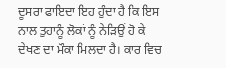ਦੂਸਰਾ ਫਾਇਦਾ ਇਹ ਹੁੰਦਾ ਹੈ ਕਿ ਇਸ ਨਾਲ ਤੁਹਾਨੂੰ ਲੋਕਾਂ ਨੂੰ ਨੇੜਿਉਂ ਹੋ ਕੇ ਦੇਖਣ ਦਾ ਮੌਕਾ ਮਿਲਦਾ ਹੈ। ਕਾਰ ਵਿਚ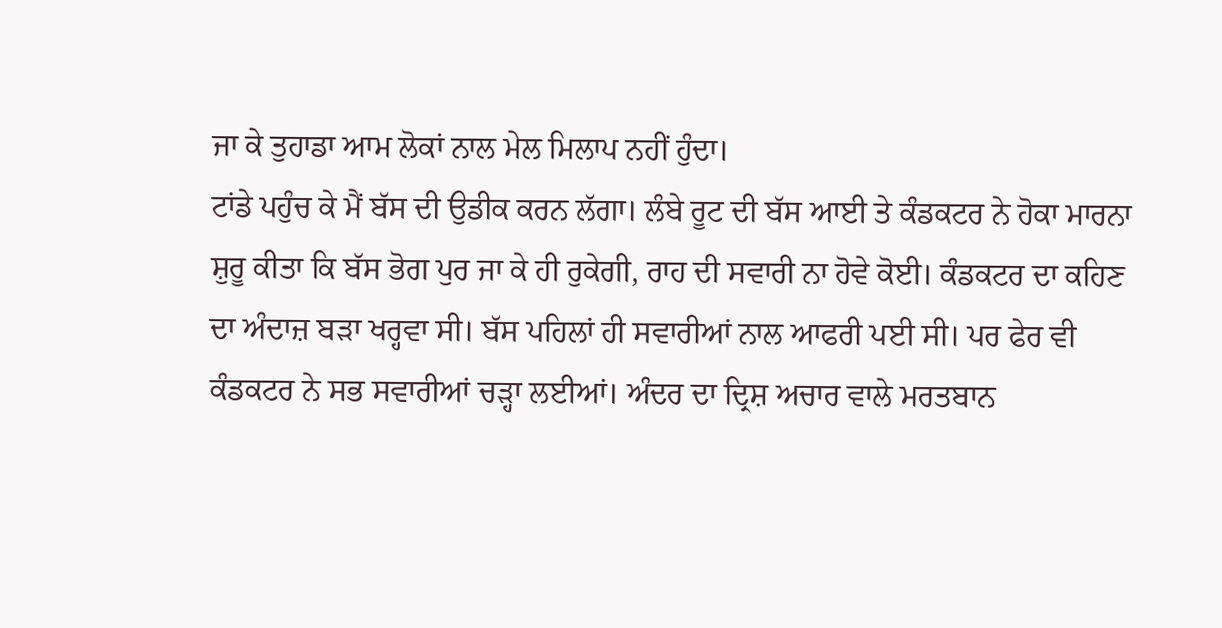ਜਾ ਕੇ ਤੁਹਾਡਾ ਆਮ ਲੋਕਾਂ ਨਾਲ ਮੇਲ ਮਿਲਾਪ ਨਹੀਂ ਹੁੰਦਾ।
ਟਾਂਡੇ ਪਹੁੰਚ ਕੇ ਮੈਂ ਬੱਸ ਦੀ ਉਡੀਕ ਕਰਨ ਲੱਗਾ। ਲੰਬੇ ਰੂਟ ਦੀ ਬੱਸ ਆਈ ਤੇ ਕੰਡਕਟਰ ਨੇ ਹੋਕਾ ਮਾਰਨਾ ਸ਼ੁਰੂ ਕੀਤਾ ਕਿ ਬੱਸ ਭੋਗ ਪੁਰ ਜਾ ਕੇ ਹੀ ਰੁਕੇਗੀ, ਰਾਹ ਦੀ ਸਵਾਰੀ ਨਾ ਹੋਵੇ ਕੋਈ। ਕੰਡਕਟਰ ਦਾ ਕਹਿਣ ਦਾ ਅੰਦਾਜ਼ ਬੜਾ ਖਰ੍ਹਵਾ ਸੀ। ਬੱਸ ਪਹਿਲਾਂ ਹੀ ਸਵਾਰੀਆਂ ਨਾਲ ਆਫਰੀ ਪਈ ਸੀ। ਪਰ ਫੇਰ ਵੀ ਕੰਡਕਟਰ ਨੇ ਸਭ ਸਵਾਰੀਆਂ ਚੜ੍ਹਾ ਲਈਆਂ। ਅੰਦਰ ਦਾ ਦ੍ਰਿਸ਼ ਅਚਾਰ ਵਾਲੇ ਮਰਤਬਾਨ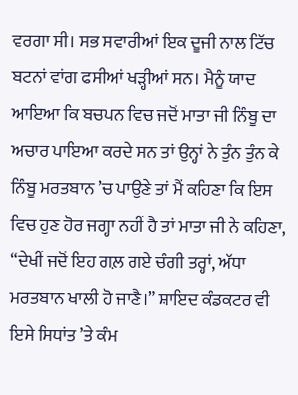ਵਰਗਾ ਸੀ। ਸਭ ਸਵਾਰੀਆਂ ਇਕ ਦੂਜੀ ਨਾਲ ਟਿੱਚ ਬਟਨਾਂ ਵਾਂਗ ਫਸੀਆਂ ਖੜ੍ਹੀਆਂ ਸਨ। ਮੈਨੂੰ ਯਾਦ ਆਇਆ ਕਿ ਬਚਪਨ ਵਿਚ ਜਦੋਂ ਮਾਤਾ ਜੀ ਨਿੰਬੂ ਦਾ ਅਚਾਰ ਪਾਇਆ ਕਰਦੇ ਸਨ ਤਾਂ ਉਨ੍ਹਾਂ ਨੇ ਤੁੰਨ ਤੁੰਨ ਕੇ ਨਿੰਬੂ ਮਰਤਬਾਨ ’ਚ ਪਾਉਣੇ ਤਾਂ ਮੈਂ ਕਹਿਣਾ ਕਿ ਇਸ ਵਿਚ ਹੁਣ ਹੋਰ ਜਗ੍ਹਾ ਨਹੀਂ ਹੈ ਤਾਂ ਮਾਤਾ ਜੀ ਨੇ ਕਹਿਣਾ, “ਦੇਖੀਂ ਜਦੋਂ ਇਹ ਗਲ਼ ਗਏ ਚੰਗੀ ਤਰ੍ਹਾਂ, ਅੱਧਾ ਮਰਤਬਾਨ ਖਾਲੀ ਹੋ ਜਾਣੈ।” ਸ਼ਾਇਦ ਕੰਡਕਟਰ ਵੀ ਇਸੇ ਸਿਧਾਂਤ ’ਤੇ ਕੰਮ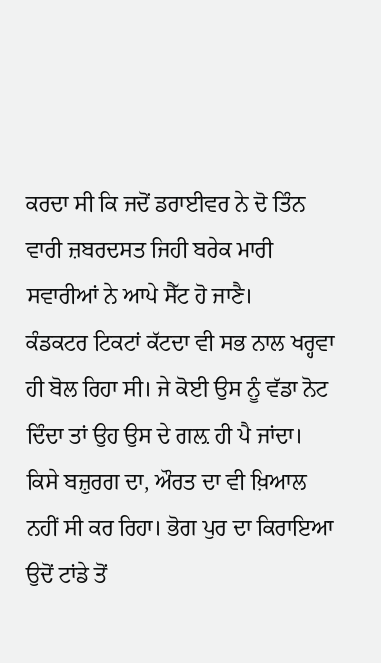ਕਰਦਾ ਸੀ ਕਿ ਜਦੋਂ ਡਰਾਈਵਰ ਨੇ ਦੋ ਤਿੰਨ ਵਾਰੀ ਜ਼ਬਰਦਸਤ ਜਿਹੀ ਬਰੇਕ ਮਾਰੀ ਸਵਾਰੀਆਂ ਨੇ ਆਪੇ ਸੈੱਟ ਹੋ ਜਾਣੈ।
ਕੰਡਕਟਰ ਟਿਕਟਾਂ ਕੱਟਦਾ ਵੀ ਸਭ ਨਾਲ ਖਰ੍ਹਵਾ ਹੀ ਬੋਲ ਰਿਹਾ ਸੀ। ਜੇ ਕੋਈ ਉਸ ਨੂੰ ਵੱਡਾ ਨੋਟ ਦਿੰਦਾ ਤਾਂ ਉਹ ਉਸ ਦੇ ਗਲ਼ ਹੀ ਪੈ ਜਾਂਦਾ। ਕਿਸੇ ਬਜ਼ੁਰਗ ਦਾ, ਔਰਤ ਦਾ ਵੀ ਖ਼ਿਆਲ ਨਹੀਂ ਸੀ ਕਰ ਰਿਹਾ। ਭੋਗ ਪੁਰ ਦਾ ਕਿਰਾਇਆ ਉਦੋਂ ਟਾਂਡੇ ਤੋਂ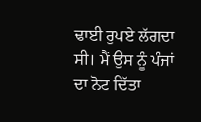ਢਾਈ ਰੁਪਏ ਲੱਗਦਾ ਸੀ। ਮੈਂ ਉਸ ਨੂੰ ਪੰਜਾਂ ਦਾ ਨੋਟ ਦਿੱਤਾ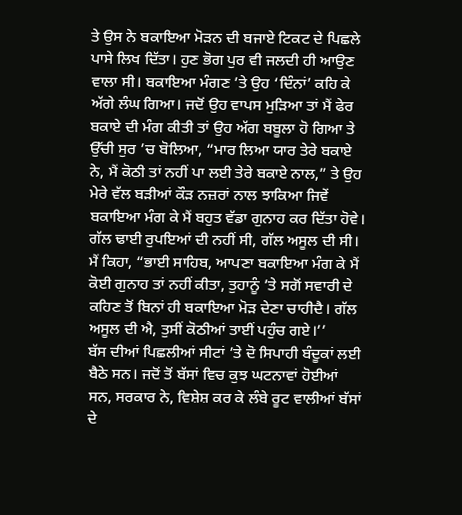ਤੇ ਉਸ ਨੇ ਬਕਾਇਆ ਮੋੜਨ ਦੀ ਬਜਾਏ ਟਿਕਟ ਦੇ ਪਿਛਲੇ ਪਾਸੇ ਲਿਖ ਦਿੱਤਾ। ਹੁਣ ਭੋਗ ਪੁਰ ਵੀ ਜਲਦੀ ਹੀ ਆਉਣ ਵਾਲਾ ਸੀ। ਬਕਾਇਆ ਮੰਗਣ ’ਤੇ ਉਹ ‘ਦਿੰਨਾਂ’ ਕਹਿ ਕੇ ਅੱਗੇ ਲੰਘ ਗਿਆ। ਜਦੋਂ ਉਹ ਵਾਪਸ ਮੁੜਿਆ ਤਾਂ ਮੈਂ ਫੇਰ ਬਕਾਏ ਦੀ ਮੰਗ ਕੀਤੀ ਤਾਂ ਉਹ ਅੱਗ ਬਬੂਲਾ ਹੋ ਗਿਆ ਤੇ ਉੱਚੀ ਸੁਰ ’ਚ ਬੋਲਿਆ, “ਮਾਰ ਲਿਆ ਯਾਰ ਤੇਰੇ ਬਕਾਏ ਨੇ, ਮੈਂ ਕੋਠੀ ਤਾਂ ਨਹੀਂ ਪਾ ਲਈ ਤੇਰੇ ਬਕਾਏ ਨਾਲ,” ਤੇ ਉਹ ਮੇਰੇ ਵੱਲ ਬੜੀਆਂ ਕੌੜ ਨਜ਼ਰਾਂ ਨਾਲ ਝਾਕਿਆ ਜਿਵੇਂ ਬਕਾਇਆ ਮੰਗ ਕੇ ਮੈਂ ਬਹੁਤ ਵੱਡਾ ਗੁਨਾਹ ਕਰ ਦਿੱਤਾ ਹੋਵੇ। ਗੱਲ ਢਾਈ ਰੁਪਇਆਂ ਦੀ ਨਹੀਂ ਸੀ, ਗੱਲ ਅਸੂਲ ਦੀ ਸੀ। ਮੈਂ ਕਿਹਾ, “ਭਾਈ ਸਾਹਿਬ, ਆਪਣਾ ਬਕਾਇਆ ਮੰਗ ਕੇ ਮੈਂ ਕੋਈ ਗੁਨਾਹ ਤਾਂ ਨਹੀਂ ਕੀਤਾ, ਤੁਹਾਨੂੰ ’ਤੇ ਸਗੋਂ ਸਵਾਰੀ ਦੇ ਕਹਿਣ ਤੋਂ ਬਿਨਾਂ ਹੀ ਬਕਾਇਆ ਮੋੜ ਦੇਣਾ ਚਾਹੀਦੈ। ਗੱਲ ਅਸੂਲ ਦੀ ਐ, ਤੁਸੀਂ ਕੋਠੀਆਂ ਤਾਈਂ ਪਹੁੰਚ ਗਏ।’’
ਬੱਸ ਦੀਆਂ ਪਿਛਲੀਆਂ ਸੀਟਾਂ ’ਤੇ ਦੋ ਸਿਪਾਹੀ ਬੰਦੂਕਾਂ ਲਈ ਬੈਠੇ ਸਨ। ਜਦੋਂ ਤੋਂ ਬੱਸਾਂ ਵਿਚ ਕੁਝ ਘਟਨਾਵਾਂ ਹੋਈਆਂ ਸਨ, ਸਰਕਾਰ ਨੇ, ਵਿਸ਼ੇਸ਼ ਕਰ ਕੇ ਲੰਬੇ ਰੂਟ ਵਾਲੀਆਂ ਬੱਸਾਂ ਦੇ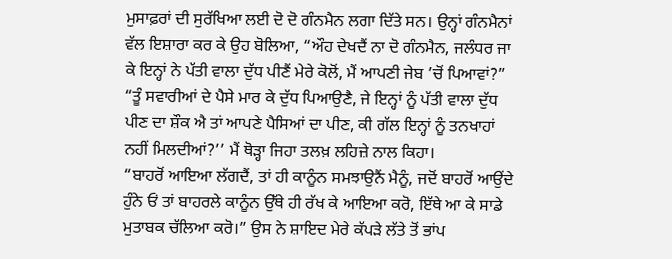ਮੁਸਾਫ਼ਰਾਂ ਦੀ ਸੁਰੱਖਿਆ ਲਈ ਦੋ ਦੋ ਗੰਨਮੈਨ ਲਗਾ ਦਿੱਤੇ ਸਨ। ਉਨ੍ਹਾਂ ਗੰਨਮੈਨਾਂ ਵੱਲ ਇਸ਼ਾਰਾ ਕਰ ਕੇ ਉਹ ਬੋਲਿਆ, “ਔਹ ਦੇਖਦੈਂ ਨਾ ਦੋ ਗੰਨਮੈਨ, ਜਲੰਧਰ ਜਾ ਕੇ ਇਨ੍ਹਾਂ ਨੇ ਪੱਤੀ ਵਾਲਾ ਦੁੱਧ ਪੀਣੈਂ ਮੇਰੇ ਕੋਲੋਂ, ਮੈਂ ਆਪਣੀ ਜੇਬ ’ਚੋਂ ਪਿਆਵਾਂ?”
“ਤੂੰ ਸਵਾਰੀਆਂ ਦੇ ਪੈਸੇ ਮਾਰ ਕੇ ਦੁੱਧ ਪਿਆਉਣੈ, ਜੇ ਇਨ੍ਹਾਂ ਨੂੰ ਪੱਤੀ ਵਾਲਾ ਦੁੱਧ ਪੀਣ ਦਾ ਸ਼ੌਕ ਐ ਤਾਂ ਆਪਣੇ ਪੈਸਿਆਂ ਦਾ ਪੀਣ, ਕੀ ਗੱਲ ਇਨ੍ਹਾਂ ਨੂੰ ਤਨਖਾਹਾਂ ਨਹੀਂ ਮਿਲਦੀਆਂ?’’ ਮੈਂ ਥੋੜ੍ਹਾ ਜਿਹਾ ਤਲਖ਼ ਲਹਿਜ਼ੇ ਨਾਲ ਕਿਹਾ।
“ਬਾਹਰੋਂ ਆਇਆ ਲੱਗਦੈਂ, ਤਾਂ ਹੀ ਕਾਨੂੰਨ ਸਮਝਾਉਨੈਂ ਮੈਨੂੰ, ਜਦੋਂ ਬਾਹਰੋਂ ਆਉਂਦੇ ਹੁੰਨੇ ਓਂ ਤਾਂ ਬਾਹਰਲੇ ਕਾਨੂੰਨ ਉੱਥੇ ਹੀ ਰੱਖ ਕੇ ਆਇਆ ਕਰੋ, ਇੱਥੇ ਆ ਕੇ ਸਾਡੇ ਮੁਤਾਬਕ ਚੱਲਿਆ ਕਰੋ।” ਉਸ ਨੇ ਸ਼ਾਇਦ ਮੇਰੇ ਕੱਪੜੇ ਲੱਤੇ ਤੋਂ ਭਾਂਪ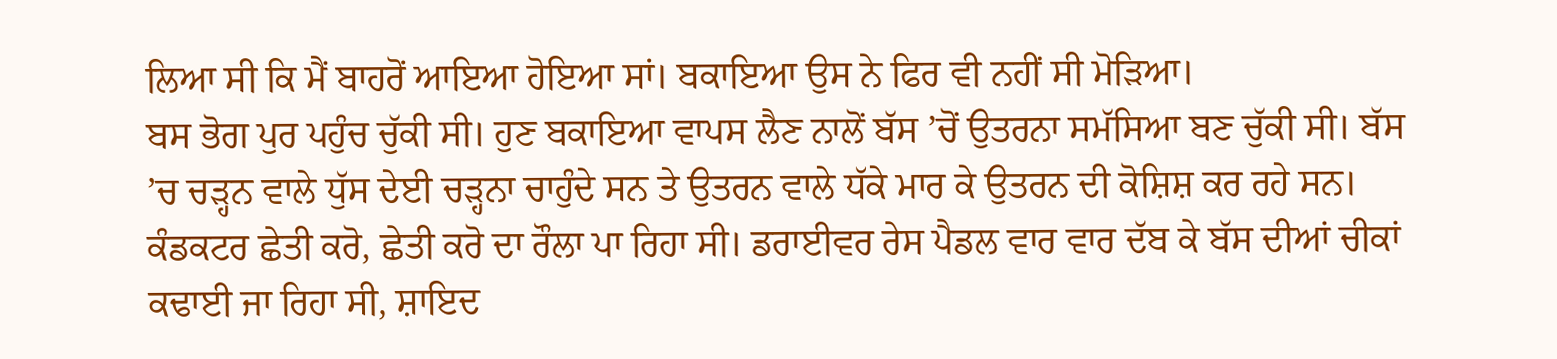ਲਿਆ ਸੀ ਕਿ ਮੈਂ ਬਾਹਰੋਂ ਆਇਆ ਹੋਇਆ ਸਾਂ। ਬਕਾਇਆ ਉਸ ਨੇ ਫਿਰ ਵੀ ਨਹੀਂ ਸੀ ਮੋੜਿਆ।
ਬਸ ਭੋਗ ਪੁਰ ਪਹੁੰਚ ਚੁੱਕੀ ਸੀ। ਹੁਣ ਬਕਾਇਆ ਵਾਪਸ ਲੈਣ ਨਾਲੋਂ ਬੱਸ ’ਚੋਂ ਉਤਰਨਾ ਸਮੱਸਿਆ ਬਣ ਚੁੱਕੀ ਸੀ। ਬੱਸ ’ਚ ਚੜ੍ਹਨ ਵਾਲੇ ਧੁੱਸ ਦੇਈ ਚੜ੍ਹਨਾ ਚਾਹੁੰਦੇ ਸਨ ਤੇ ਉਤਰਨ ਵਾਲੇ ਧੱਕੇ ਮਾਰ ਕੇ ਉਤਰਨ ਦੀ ਕੋਸ਼ਿਸ਼ ਕਰ ਰਹੇ ਸਨ। ਕੰਡਕਟਰ ਛੇਤੀ ਕਰੋ, ਛੇਤੀ ਕਰੋ ਦਾ ਰੌਲਾ ਪਾ ਰਿਹਾ ਸੀ। ਡਰਾਈਵਰ ਰੇਸ ਪੈਡਲ ਵਾਰ ਵਾਰ ਦੱਬ ਕੇ ਬੱਸ ਦੀਆਂ ਚੀਕਾਂ ਕਢਾਈ ਜਾ ਰਿਹਾ ਸੀ, ਸ਼ਾਇਦ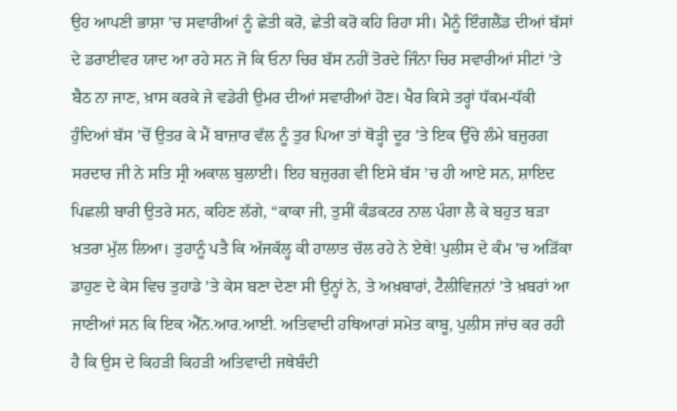ਉਹ ਆਪਣੀ ਭਾਸ਼ਾ ’ਚ ਸਵਾਰੀਆਂ ਨੂੰ ਛੇਤੀ ਕਰੋ, ਛੇਤੀ ਕਰੋ ਕਹਿ ਰਿਹਾ ਸੀ। ਮੈਨੂੰ ਇੰਗਲੈਂਡ ਦੀਆਂ ਬੱਸਾਂ ਦੇ ਡਰਾਈਵਰ ਯਾਦ ਆ ਰਹੇ ਸਨ ਜੋ ਕਿ ਓਨਾ ਚਿਰ ਬੱਸ ਨਹੀਂ ਤੋਰਦੇ ਜਿੰਨਾ ਚਿਰ ਸਵਾਰੀਆਂ ਸੀਟਾਂ ’ਤੇ ਬੈਠ ਨਾ ਜਾਣ, ਖ਼ਾਸ ਕਰਕੇ ਜੇ ਵਡੇਰੀ ਉਮਰ ਦੀਆਂ ਸਵਾਰੀਆਂ ਹੋਣ। ਖੈਰ ਕਿਸੇ ਤਰ੍ਹਾਂ ਧੱਕਮ-ਧੱਕੀ ਹੁੰਦਿਆਂ ਬੱਸ ’ਚੋਂ ਉਤਰ ਕੇ ਮੈਂ ਬਾਜ਼ਾਰ ਵੱਲ ਨੂੰ ਤੁਰ ਪਿਆ ਤਾਂ ਥੋੜ੍ਹੀ ਦੂਰ ’ਤੇ ਇਕ ਉੱਚੇ ਲੰਮੇ ਬਜ਼ੁਰਗ ਸਰਦਾਰ ਜੀ ਨੇ ਸਤਿ ਸ੍ਰੀ ਅਕਾਲ ਬੁਲਾਈ। ਇਹ ਬਜ਼ੁਰਗ ਵੀ ਇਸੇ ਬੱਸ ’ਚ ਹੀ ਆਏ ਸਨ, ਸ਼ਾਇਦ ਪਿਛਲੀ ਬਾਰੀ ਉਤਰੇ ਸਨ, ਕਹਿਣ ਲੱਗੇ, “ਕਾਕਾ ਜੀ, ਤੁਸੀਂ ਕੰਡਕਟਰ ਨਾਲ ਪੰਗਾ ਲੈ ਕੇ ਬਹੁਤ ਬੜਾ ਖ਼ਤਰਾ ਮੁੱਲ ਲਿਆ। ਤੁਹਾਨੂੰ ਪਤੈ ਕਿ ਅੱਜਕੱਲ੍ਹ ਕੀ ਹਾਲਾਤ ਚੱਲ ਰਹੇ ਨੇ ਏਥੇ! ਪੁਲੀਸ ਦੇ ਕੰਮ ’ਚ ਅੜਿੱਕਾ ਡਾਹੁਣ ਦੇ ਕੇਸ ਵਿਚ ਤੁਹਾਡੇ ’ਤੇ ਕੇਸ ਬਣਾ ਦੇਣਾ ਸੀ ਉਨ੍ਹਾਂ ਨੇ, ਤੇ ਅਖ਼ਬਾਰਾਂ, ਟੈਲੀਵਿਜ਼ਨਾਂ ’ਤੇ ਖ਼ਬਰਾਂ ਆ ਜਾਣੀਆਂ ਸਨ ਕਿ ਇਕ ਐੱਨ.ਆਰ.ਆਈ. ਅਤਿਵਾਦੀ ਹਥਿਆਰਾਂ ਸਮੇਤ ਕਾਬੂ, ਪੁਲੀਸ ਜਾਂਚ ਕਰ ਰਹੀ ਹੈ ਕਿ ਉਸ ਦੇ ਕਿਹੜੀ ਕਿਹੜੀ ਅਤਿਵਾਦੀ ਜਥੇਬੰਦੀ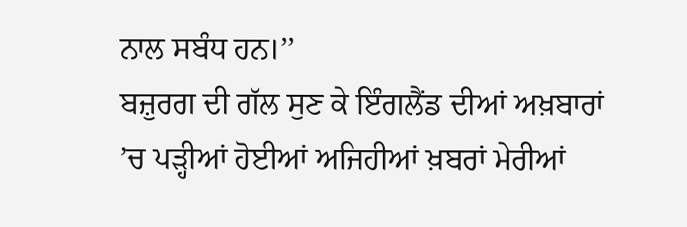ਨਾਲ ਸਬੰਧ ਹਨ।’’
ਬਜ਼ੁਰਗ ਦੀ ਗੱਲ ਸੁਣ ਕੇ ਇੰਗਲੈਂਡ ਦੀਆਂ ਅਖ਼ਬਾਰਾਂ ’ਚ ਪੜ੍ਹੀਆਂ ਹੋਈਆਂ ਅਜਿਹੀਆਂ ਖ਼ਬਰਾਂ ਮੇਰੀਆਂ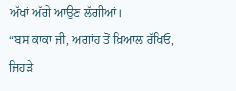ਅੱਖਾਂ ਅੱਗੇ ਆਉਣ ਲੱਗੀਆਂ।
“ਬਸ ਕਾਕਾ ਜੀ, ਅਗਾਂਹ ਤੋਂ ਖ਼ਿਆਲ ਰੱਖਿਓ, ਜਿਹੜੇ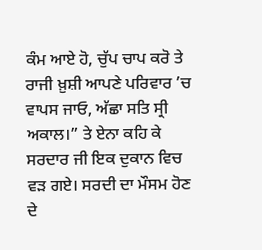ਕੰਮ ਆਏ ਹੋ, ਚੁੱਪ ਚਾਪ ਕਰੋ ਤੇ ਰਾਜੀ ਖ਼ੁਸ਼ੀ ਆਪਣੇ ਪਰਿਵਾਰ ’ਚ ਵਾਪਸ ਜਾਓ, ਅੱਛਾ ਸਤਿ ਸ੍ਰੀ ਅਕਾਲ।” ਤੇ ਏਨਾ ਕਹਿ ਕੇ ਸਰਦਾਰ ਜੀ ਇਕ ਦੁਕਾਨ ਵਿਚ ਵੜ ਗਏ। ਸਰਦੀ ਦਾ ਮੌਸਮ ਹੋਣ ਦੇ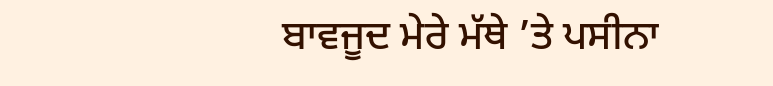ਬਾਵਜੂਦ ਮੇਰੇ ਮੱਥੇ ’ਤੇ ਪਸੀਨਾ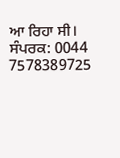ਆ ਰਿਹਾ ਸੀ।
ਸੰਪਰਕ: 0044 7578389725